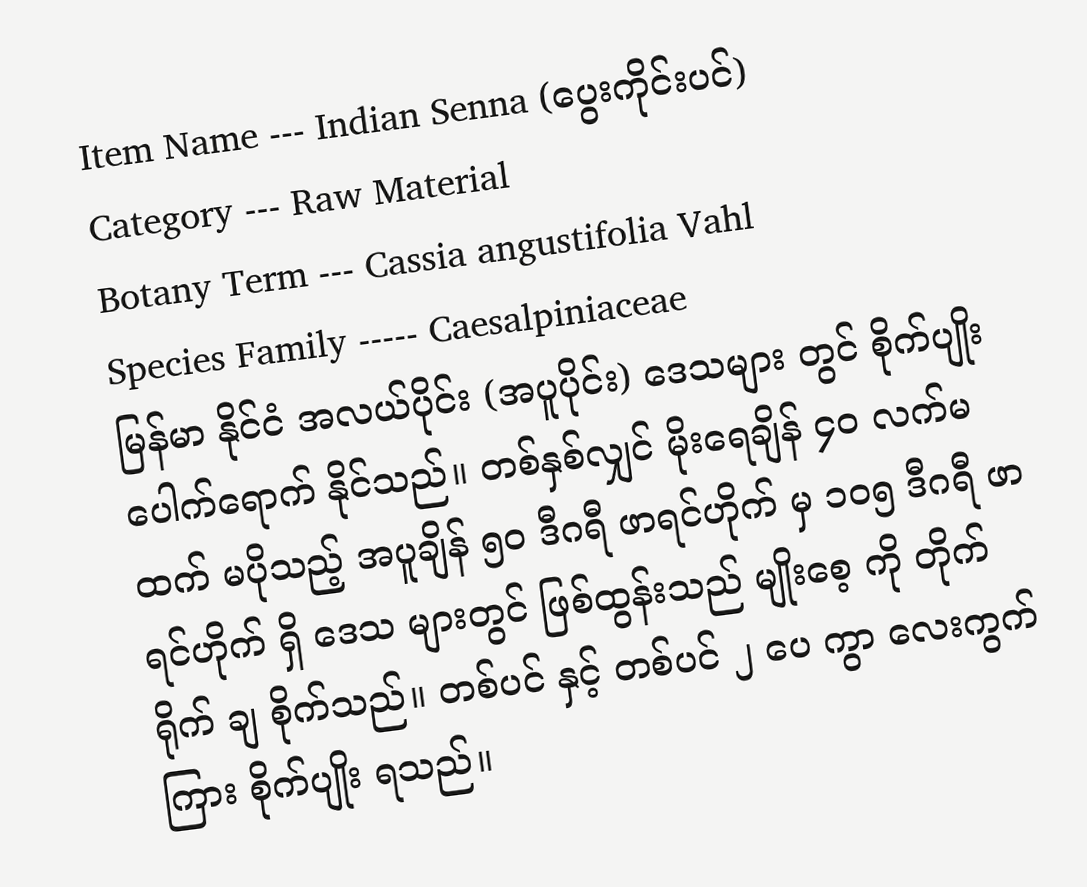Item Name --- Indian Senna (ပွေးကိုင်းပင်)
Category --- Raw Material
Botany Term --- Cassia angustifolia Vahl
Species Family ----- Caesalpiniaceae
မြန်မာ နိုင်ငံ အလယ်ပိုင်း (အပူပိုင်း) ဒေသများ တွင် စိုက်ပျိုး ပေါက်ရောက် နိုင်သည်။ တစ်နှစ်လျှင် မိုးရေချိန် ၄၀ လက်မ ထက် မပိုသည့် အပူချိန် ၅၀ ဒီဂရီ ဖာရင်ဟိုက် မှ ၁၀၅ ဒီဂရီ ဖာရင်ဟိုက် ရှိ ဒေသ များတွင် ဖြစ်ထွန်းသည် မျိုးစေ့ ကို တိုက်ရိုက် ချ စိုက်သည်။ တစ်ပင် နှင့် တစ်ပင် ၂ ပေ ကွာ လေးကွက်ကြား စိုက်ပျိုး ရသည်။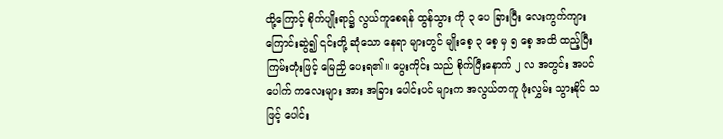ထို့ကြောင့် စိုက်ပျိုးရာ၌ လွယ်ကူစေရန် ထွန်သွား ကို ၃ ပေ ခြားပြီး လေးကွက်ကျား ကြောင်းဆွဲ၍ ၎င်းတို့ ဆုံသော နေရာ များတွင် မျိုးစေ့ ၃ စေ့ မှ ၅ စေ့ အထိ ထည့်ပြီး ကြမ်းတုံးဖြင့် မြေညှိ ပေးရ၏။ ပွေးကိုင်း သည် စိုက်ပြီးနောက် ၂ လ အတွင်း အပင်ပေါက် ကလေးများ အား အခြား ပေါင်းပင် များက အလွယ်တကူ ဖုံးလွှမ်း သွားနိုင် သဖြင့် ပေါင်း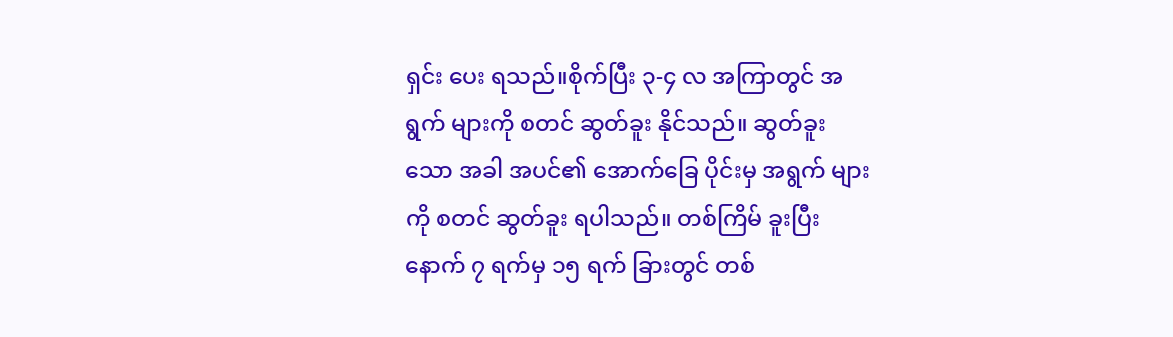ရှင်း ပေး ရသည်။စိုက်ပြီး ၃-၄ လ အကြာတွင် အရွက် များကို စတင် ဆွတ်ခူး နိုင်သည်။ ဆွတ်ခူး သော အခါ အပင်၏ အောက်ခြေ ပိုင်းမှ အရွက် များကို စတင် ဆွတ်ခူး ရပါသည်။ တစ်ကြိမ် ခူးပြီး နောက် ၇ ရက်မှ ၁၅ ရက် ခြားတွင် တစ်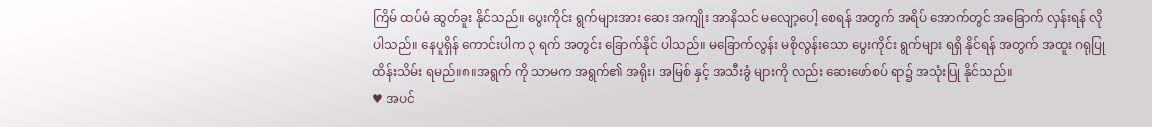ကြိမ် ထပ်မံ ဆွတ်ခူး နိုင်သည်။ ပွေးကိုင်း ရွက်များအား ဆေး အကျိုး အာနိသင် မလျော့ပေါ့ စေရန် အတွက် အရိပ် အောက်တွင် အခြောက် လှန်းရန် လိုပါသည်။ နေပူရှိန် ကောင်းပါက ၃ ရက် အတွင်း ခြောက်နိုင် ပါသည်။ မခြောက်လွန်း မစိုလွန်းသော ပွေးကိုင်း ရွက်များ ရရှိ နိုင်ရန် အတွက် အထူး ဂရုပြု ထိန်းသိမ်း ရမည်။၈။အရွက် ကို သာမက အရွက်၏ အရိုး၊ အမြစ် နှင့် အသီးခွံ များကို လည်း ဆေးဖော်စပ် ရာ၌ အသုံးပြု နိုင်သည်။
♥ အပင်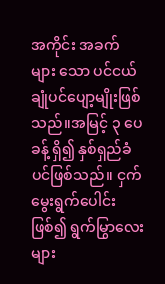အကိုင်း အခက် များ သော ပင်ငယ် ချုံပင်ပျော့မျိုးဖြစ်သည်။အမြင့် ၃ ပေ ခန့် ရှိ၍ နှစ်ရှည်ခံ ပင်ဖြစ်သည်။ ငှက်မွေးရွက်ပေါင်းဖြစ်၍ ရွက်မြွာလေးများ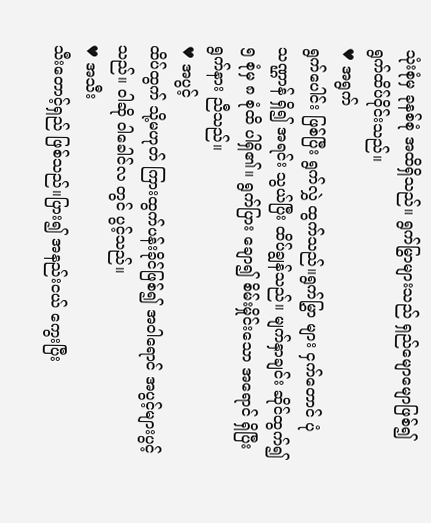သုံးစုံမှ ခုနစ်စုံ အထိရှိသည်။ ရွက်မြွာများသည် ရှည်မျောမျောဖြစ်၍ ရွက်ထိပ်ဝိုင်းသည်။
♥ အရွက်
ရွက်ပေါင်း ဖြစ်ပြီး ရွက်လွှဲ ထွက်သည်။ရွက်မြွှာ များ ငှက်တောင် ပုံသဏ္ဌာန် ရှိ၍ အရင်း သွယ်ပြီး ထိပ်ချွန်သည်။ မျက်နှာချင်း ဆိုင်ထွက်၍ ၅ စုံမှ ၈ စုံထိ ပါရှိ၏။ ရွက်ပြား ချော၍ စိမ်းမှိုင်းသော အရောင် ရှိပြီး ရွက်နား ညီသည်။
♥ အပွင့်
ထိပ်ထွက် သို့မဟုတ် ကြားထွက်ပန်းခိုင်ဖြစ်၍ အဝါရောင် အပွင့်များပွင့်သည်။ ဝါဆို ဝါခေါင်လ တွင် ပွင့်သည်။
♥ အသီး
သီးတောင့်ရှည် ဖြစ်သည်။ပြား၍ အနည်းငယ် ကွေးပြီး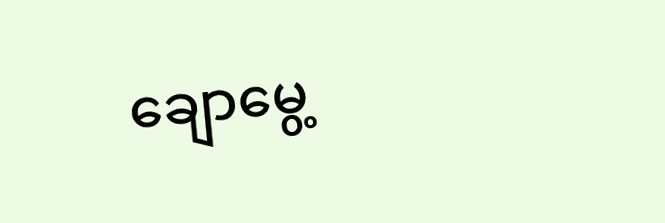ချောမွေ့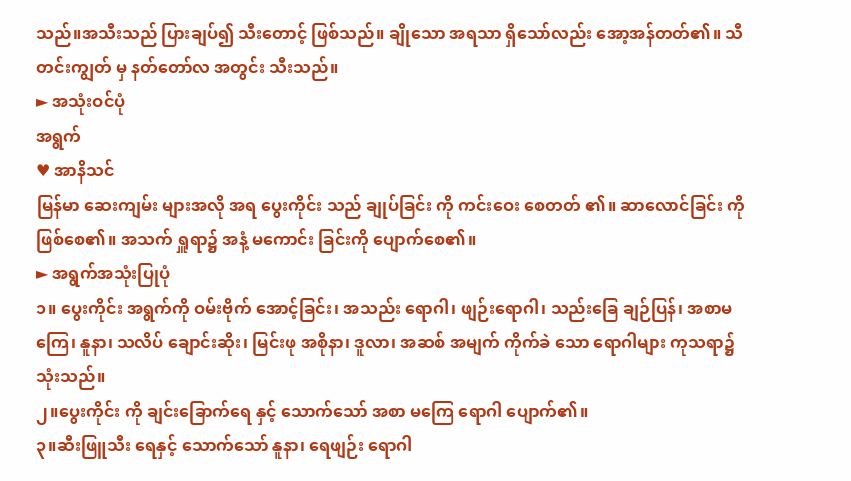သည်။အသီးသည် ပြားချပ်၍ သီးတောင့် ဖြစ်သည်။ ချိုသော အရသာ ရှိသော်လည်း အော့အန်တတ်၏။ သီတင်းကျွတ် မှ နတ်တော်လ အတွင်း သီးသည်။
► အသုံးဝင်ပုံ
အရွက်
♥ အာနိသင်
မြန်မာ ဆေးကျမ်း များအလို အရ ပွေးကိုင်း သည် ချုပ်ခြင်း ကို ကင်းဝေး စေတတ် ၏။ ဆာလောင်ခြင်း ကို ဖြစ်စေ၏။ အသက် ရှူရာ၌ အနံ့ မကောင်း ခြင်းကို ပျောက်စေ၏။
► အရွက်အသုံးပြုပုံ
၁။ ပွေးကိုင်း အရွက်ကို ဝမ်းဗိုက် အောင့်ခြင်း၊ အသည်း ရောဂါ၊ ဖျဉ်းရောဂါ၊ သည်းခြေ ချဉ်ပြန်၊ အစာမကြေ၊ နူနာ၊ သလိပ် ချောင်းဆိုး၊ မြင်းဖု အစိုနာ၊ ဒူလာ၊ အဆစ် အမျက် ကိုက်ခဲ သော ရောဂါများ ကုသရာ၌ သုံးသည်။
၂။ပွေးကိုင်း ကို ချင်းခြောက်ရေ နှင့် သောက်သော် အစာ မကြေ ရောဂါ ပျောက်၏။
၃။ဆီးဖြူသီး ရေနှင့် သောက်သော် နူနာ၊ ရေဖျဉ်း ရောဂါ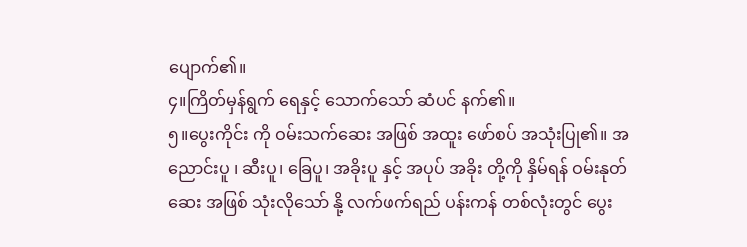ပျောက်၏။
၄။ကြိတ်မှန်ရွက် ရေနှင့် သောက်သော် ဆံပင် နက်၏။
၅။ပွေးကိုင်း ကို ဝမ်းသက်ဆေး အဖြစ် အထူး ဖော်စပ် အသုံးပြု၏။ အညောင်းပူ ၊ ဆီးပူ၊ ခြေပူ၊ အခိုးပူ နှင့် အပုပ် အခိုး တို့ကို နှိမ်ရန် ဝမ်းနုတ်ဆေး အဖြစ် သုံးလိုသော် နို့ လက်ဖက်ရည် ပန်းကန် တစ်လုံးတွင် ပွေး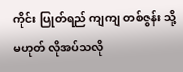ကိုင်း ပြုတ်ရည် ကျကျ တစ်ဇွန်း သို့မဟုတ် လိုအပ်သလို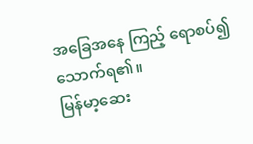အခြေအနေ ကြည့် ရောစပ်၍ သောက်ရ၏။
မြန်မာ့ဆေး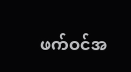ဖက်ဝင်အ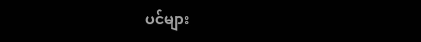ပင်များ